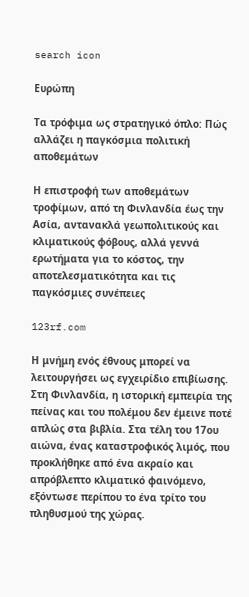search icon

Ευρώπη

Τα τρόφιμα ως στρατηγικό όπλο: Πώς αλλάζει η παγκόσμια πολιτική αποθεμάτων

Η επιστροφή των αποθεμάτων τροφίμων, από τη Φινλανδία έως την Ασία, αντανακλά γεωπολιτικούς και κλιματικούς φόβους, αλλά γεννά ερωτήματα για το κόστος, την αποτελεσματικότητα και τις παγκόσμιες συνέπειες

123rf.com

Η μνήμη ενός έθνους μπορεί να λειτουργήσει ως εγχειρίδιο επιβίωσης. Στη Φινλανδία, η ιστορική εμπειρία της πείνας και του πολέμου δεν έμεινε ποτέ απλώς στα βιβλία. Στα τέλη του 17ου αιώνα, ένας καταστροφικός λιμός, που προκλήθηκε από ένα ακραίο και απρόβλεπτο κλιματικό φαινόμενο, εξόντωσε περίπου το ένα τρίτο του πληθυσμού της χώρας.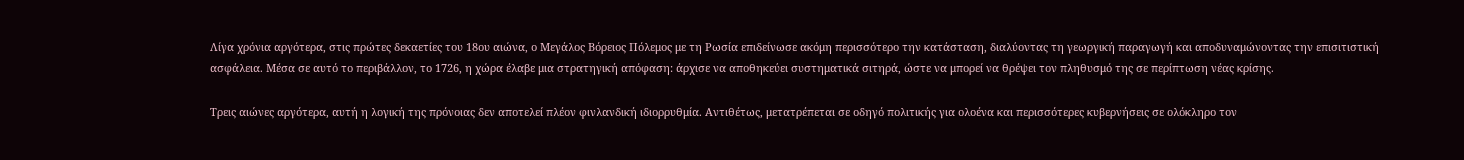Λίγα χρόνια αργότερα, στις πρώτες δεκαετίες του 18ου αιώνα, ο Μεγάλος Βόρειος Πόλεμος με τη Ρωσία επιδείνωσε ακόμη περισσότερο την κατάσταση, διαλύοντας τη γεωργική παραγωγή και αποδυναμώνοντας την επισιτιστική ασφάλεια. Μέσα σε αυτό το περιβάλλον, το 1726, η χώρα έλαβε μια στρατηγική απόφαση: άρχισε να αποθηκεύει συστηματικά σιτηρά, ώστε να μπορεί να θρέψει τον πληθυσμό της σε περίπτωση νέας κρίσης.

Τρεις αιώνες αργότερα, αυτή η λογική της πρόνοιας δεν αποτελεί πλέον φινλανδική ιδιορρυθμία. Αντιθέτως, μετατρέπεται σε οδηγό πολιτικής για ολοένα και περισσότερες κυβερνήσεις σε ολόκληρο τον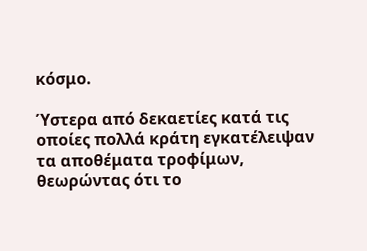κόσμο.

Ύστερα από δεκαετίες κατά τις οποίες πολλά κράτη εγκατέλειψαν τα αποθέματα τροφίμων, θεωρώντας ότι το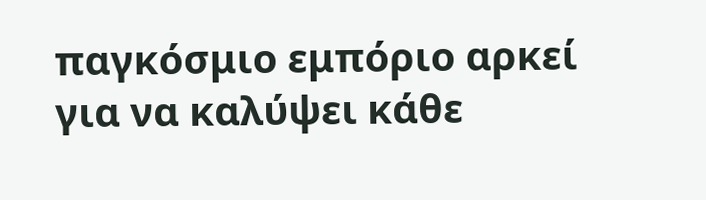παγκόσμιο εμπόριο αρκεί για να καλύψει κάθε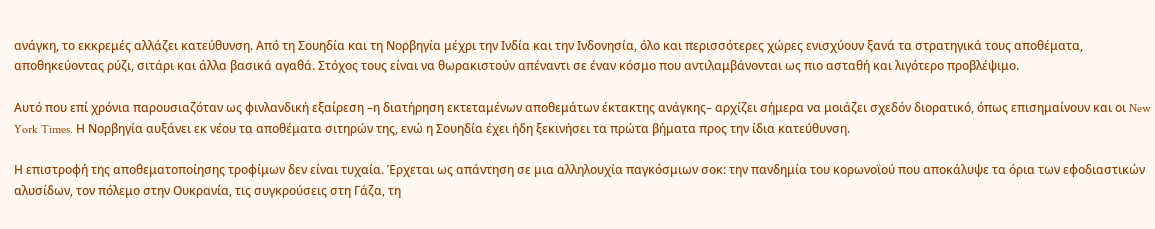ανάγκη, το εκκρεμές αλλάζει κατεύθυνση. Από τη Σουηδία και τη Νορβηγία μέχρι την Ινδία και την Ινδονησία, όλο και περισσότερες χώρες ενισχύουν ξανά τα στρατηγικά τους αποθέματα, αποθηκεύοντας ρύζι, σιτάρι και άλλα βασικά αγαθά. Στόχος τους είναι να θωρακιστούν απέναντι σε έναν κόσμο που αντιλαμβάνονται ως πιο ασταθή και λιγότερο προβλέψιμο.

Αυτό που επί χρόνια παρουσιαζόταν ως φινλανδική εξαίρεση –η διατήρηση εκτεταμένων αποθεμάτων έκτακτης ανάγκης– αρχίζει σήμερα να μοιάζει σχεδόν διορατικό, όπως επισημαίνουν και οι New York Times. Η Νορβηγία αυξάνει εκ νέου τα αποθέματα σιτηρών της, ενώ η Σουηδία έχει ήδη ξεκινήσει τα πρώτα βήματα προς την ίδια κατεύθυνση.

Η επιστροφή της αποθεματοποίησης τροφίμων δεν είναι τυχαία. Έρχεται ως απάντηση σε μια αλληλουχία παγκόσμιων σοκ: την πανδημία του κορωνοϊού που αποκάλυψε τα όρια των εφοδιαστικών αλυσίδων, τον πόλεμο στην Ουκρανία, τις συγκρούσεις στη Γάζα, τη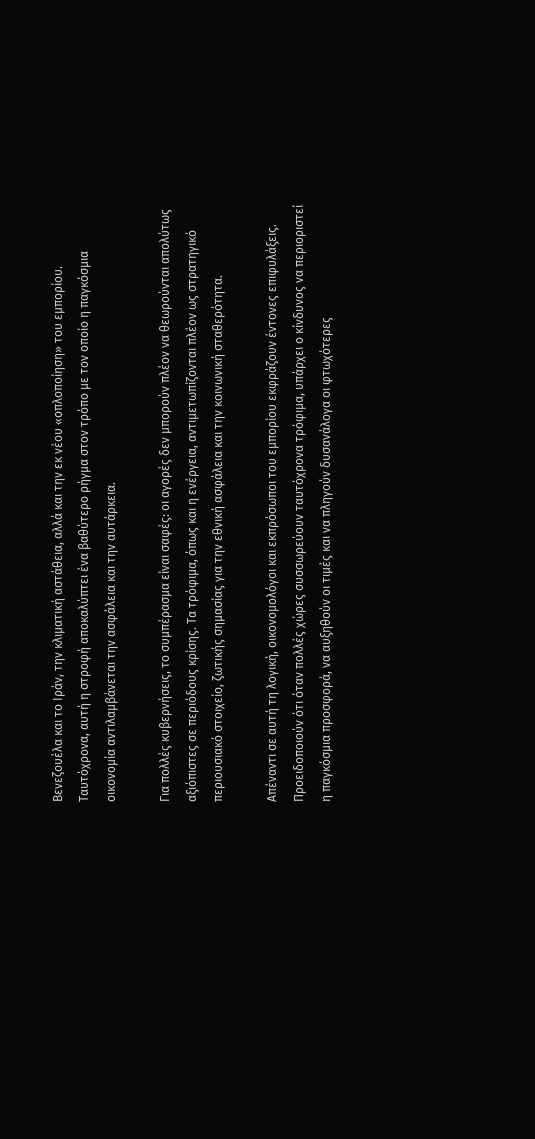Βενεζουέλα και το Ιράν, την κλιματική αστάθεια, αλλά και την εκ νέου «οπλοποίηση» του εμπορίου. Ταυτόχρονα, αυτή η στροφή αποκαλύπτει ένα βαθύτερο ρήγμα στον τρόπο με τον οποίο η παγκόσμια οικονομία αντιλαμβάνεται την ασφάλεια και την αυτάρκεια.

Για πολλές κυβερνήσεις, το συμπέρασμα είναι σαφές: οι αγορές δεν μπορούν πλέον να θεωρούνται απολύτως αξιόπιστες σε περιόδους κρίσης. Τα τρόφιμα, όπως και η ενέργεια, αντιμετωπίζονται πλέον ως στρατηγικό περιουσιακό στοιχείο, ζωτικής σημασίας για την εθνική ασφάλεια και την κοινωνική σταθερότητα.

Απέναντι σε αυτή τη λογική, οικονομολόγοι και εκπρόσωποι του εμπορίου εκφράζουν έντονες επιφυλάξεις. Προειδοποιούν ότι όταν πολλές χώρες συσσωρεύουν ταυτόχρονα τρόφιμα, υπάρχει ο κίνδυνος να περιοριστεί η παγκόσμια προσφορά, να αυξηθούν οι τιμές και να πληγούν δυσανάλογα οι φτωχότερες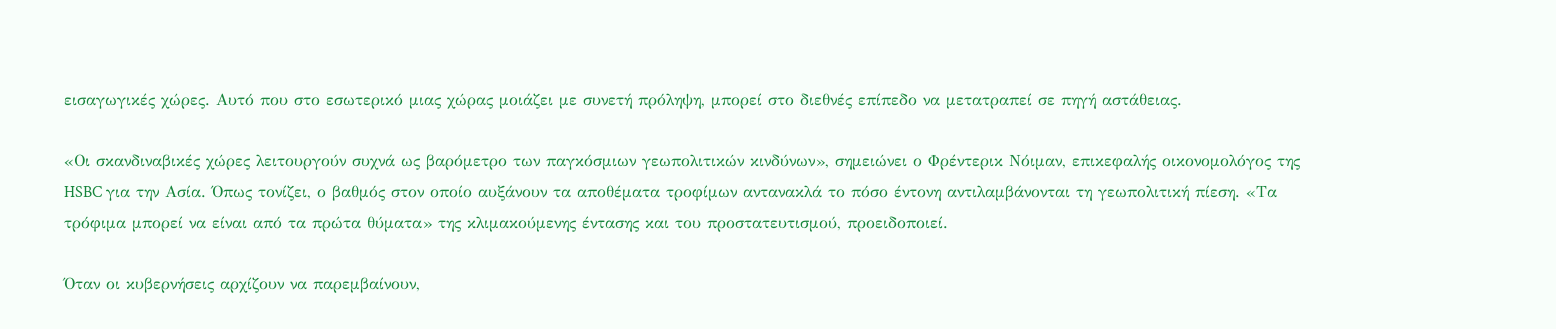εισαγωγικές χώρες. Αυτό που στο εσωτερικό μιας χώρας μοιάζει με συνετή πρόληψη, μπορεί στο διεθνές επίπεδο να μετατραπεί σε πηγή αστάθειας.

«Οι σκανδιναβικές χώρες λειτουργούν συχνά ως βαρόμετρο των παγκόσμιων γεωπολιτικών κινδύνων», σημειώνει ο Φρέντερικ Νόιμαν, επικεφαλής οικονομολόγος της HSBC για την Ασία. Όπως τονίζει, ο βαθμός στον οποίο αυξάνουν τα αποθέματα τροφίμων αντανακλά το πόσο έντονη αντιλαμβάνονται τη γεωπολιτική πίεση. «Τα τρόφιμα μπορεί να είναι από τα πρώτα θύματα» της κλιμακούμενης έντασης και του προστατευτισμού, προειδοποιεί.

Όταν οι κυβερνήσεις αρχίζουν να παρεμβαίνουν,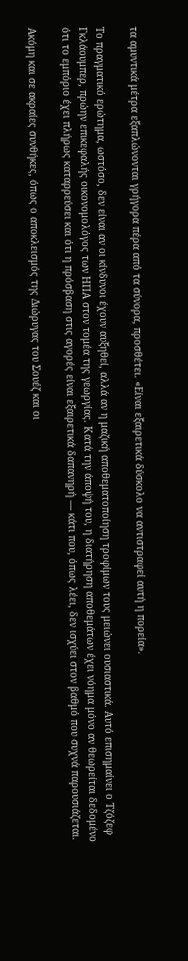τα αμυντικά μέτρα εξαπλώνονται γρήγορα πέρα από τα σύνορα, προσθέτει. «Είναι εξαιρετικά δύσκολο να αντιστραφεί αυτή η πορεία».

Το πραγματικό ερώτημα, ωστόσο, δεν είναι αν οι κίνδυνοι έχουν αυξηθεί, αλλά αν η μαζική αποθεματοποίηση τροφίμων τους μειώνει ουσιαστικά. Αυτό επισημαίνει ο Τζόζεφ Γκλάουμπερ, πρώην επικεφαλής οικονομολόγος των ΗΠΑ στον τομέα της γεωργίας. Κατά την άποψή του, η διατήρηση αποθεμάτων έχει νόημα μόνο αν θεωρείται δεδομένο ότι το εμπόριο έχει πλήρως καταρρεύσει και ότι η πρόσβαση στις αγορές είναι εξαιρετικά δαπανηρή — κάτι που, όπως λέει, δεν ισχύει στον βαθμό που συχνά παρουσιάζεται.

Ακόμη και σε ακραίες συνθήκες, όπως ο αποκλεισμός της Διώρυγας του Σουέζ και οι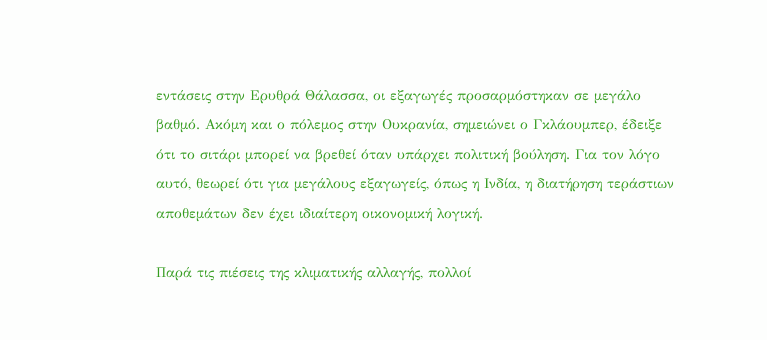εντάσεις στην Ερυθρά Θάλασσα, οι εξαγωγές προσαρμόστηκαν σε μεγάλο βαθμό. Ακόμη και ο πόλεμος στην Ουκρανία, σημειώνει ο Γκλάουμπερ, έδειξε ότι το σιτάρι μπορεί να βρεθεί όταν υπάρχει πολιτική βούληση. Για τον λόγο αυτό, θεωρεί ότι για μεγάλους εξαγωγείς, όπως η Ινδία, η διατήρηση τεράστιων αποθεμάτων δεν έχει ιδιαίτερη οικονομική λογική.

Παρά τις πιέσεις της κλιματικής αλλαγής, πολλοί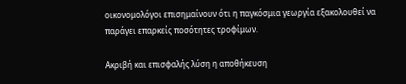οικονομολόγοι επισημαίνουν ότι η παγκόσμια γεωργία εξακολουθεί να παράγει επαρκείς ποσότητες τροφίμων.

Ακριβή και επισφαλής λύση η αποθήκευση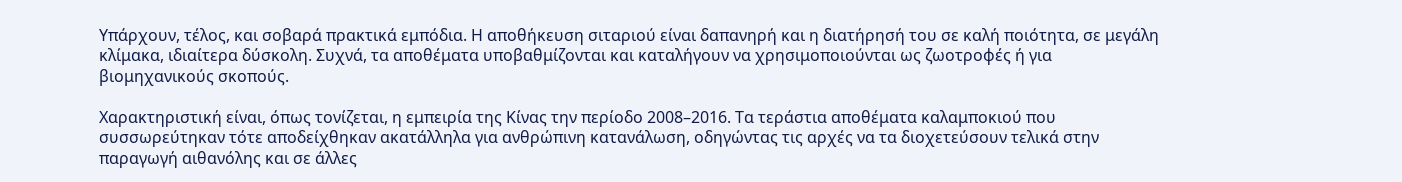Υπάρχουν, τέλος, και σοβαρά πρακτικά εμπόδια. Η αποθήκευση σιταριού είναι δαπανηρή και η διατήρησή του σε καλή ποιότητα, σε μεγάλη κλίμακα, ιδιαίτερα δύσκολη. Συχνά, τα αποθέματα υποβαθμίζονται και καταλήγουν να χρησιμοποιούνται ως ζωοτροφές ή για βιομηχανικούς σκοπούς.

Χαρακτηριστική είναι, όπως τονίζεται, η εμπειρία της Κίνας την περίοδο 2008–2016. Τα τεράστια αποθέματα καλαμποκιού που συσσωρεύτηκαν τότε αποδείχθηκαν ακατάλληλα για ανθρώπινη κατανάλωση, οδηγώντας τις αρχές να τα διοχετεύσουν τελικά στην παραγωγή αιθανόλης και σε άλλες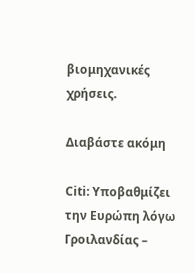βιομηχανικές χρήσεις.

Διαβάστε ακόμη

Citi: Υποβαθμίζει την Ευρώπη λόγω Γροιλανδίας –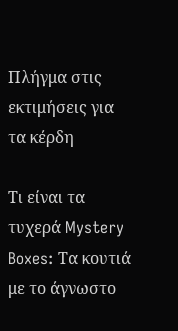Πλήγμα στις εκτιμήσεις για τα κέρδη

Τι είναι τα τυχερά Mystery Boxes: Τα κουτιά με το άγνωστο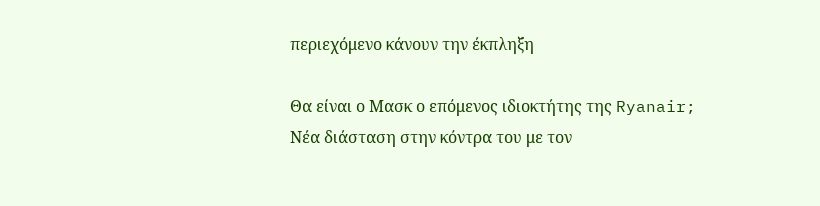περιεχόμενο κάνουν την έκπληξη

Θα είναι ο Μασκ ο επόμενος ιδιοκτήτης της Ryanair; Νέα διάσταση στην κόντρα του με τον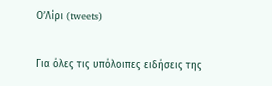Ο’Λίρι (tweets)

Για όλες τις υπόλοιπες ειδήσεις της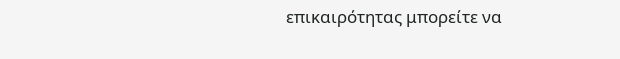επικαιρότητας μπορείτε να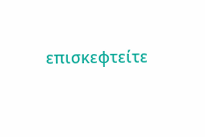επισκεφτείτε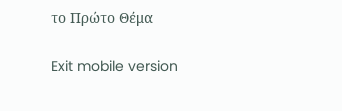το Πρώτο Θέμα

Exit mobile version